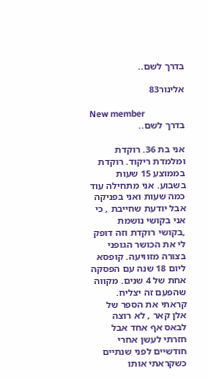בדרך לשם..

אלינור83

New member
בדרך לשם..

אני בת 36. רוקדת ומלמדת ריקוד. רוקדת בממוצע 15 שעות בשבוע. אני מתחילה עוד כמה שעות ואני בפניקה אבל יודעת שחייבת , כי אני בקושי נושמת ,בקושי רוקדת וזה דופק לי את הכושר הגופני בצורה מזוויעה. קופסא ליום 18 שנה עם הפסקה אחת של 4 שנים. מקווה שהפעם זה יצליח. קראתי את הספר של אלן קאר , לא רוצה לבאס אף אחד אבל חזרתי לעשן אחרי חודשיים לפני שנתיים כשקראתי אותו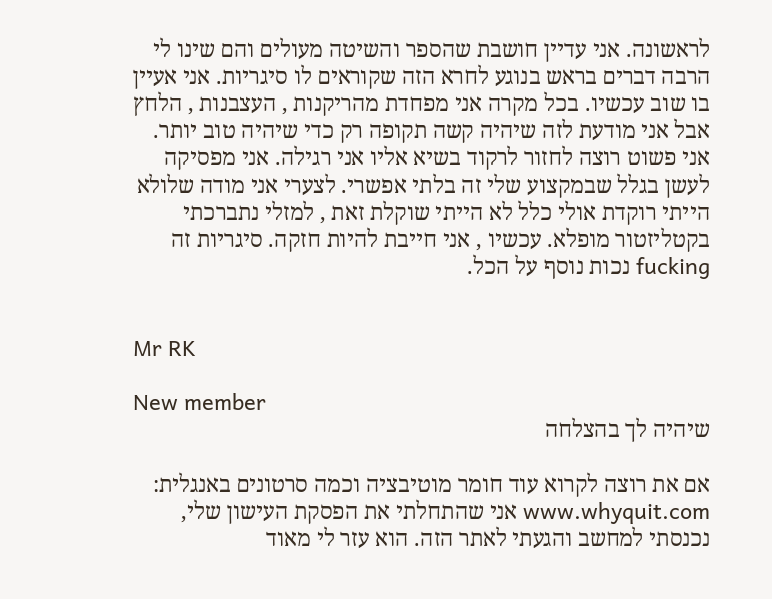לראשונה. אני עדיין חושבת שהספר והשיטה מעולים והם שינו לי הרבה דברים בראש בנוגע לחרא הזה שקוראים לו סיגריות. אני אעיין בו שוב עכשיו. בכל מקרה אני מפחדת מהריקנות , העצבנות , הלחץ אבל אני מודעת לזה שיהיה קשה תקופה רק כדי שיהיה טוב יותר. אני פשוט רוצה לחזור לרקוד בשיא אליו אני רגילה. אני מפסיקה לעשן בגלל שבמקצוע שלי זה בלתי אפשרי. לצערי אני מודה שלולא הייתי רוקדת אולי כלל לא הייתי שוקלת זאת , למזלי נתברכתי בקטליזטור מופלא. עכשיו , אני חייבת להיות חזקה. סיגריות זה fucking נכות נוסף על הכל.


Mr RK

New member
שיהיה לך בהצלחה

אם את רוצה לקרוא עוד חומר מוטיבציה וכמה סרטונים באנגלית: www.whyquit.com אני שהתחלתי את הפסקת העישון שלי, נכנסתי למחשב והגעתי לאתר הזה. הוא עזר לי מאוד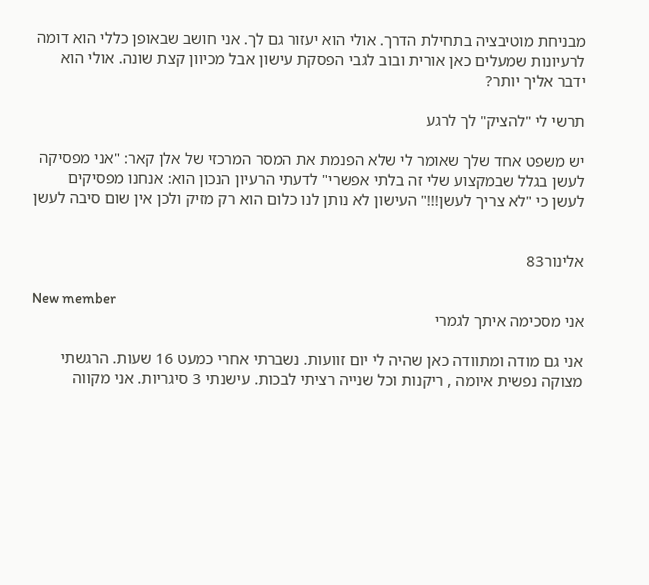מבניחת מוטיבציה בתחילת הדרך. אולי הוא יעזור גם לך. אני חושב שבאופן כללי הוא דומה לרעיונות שמעלים כאן אורית ובוב לגבי הפסקת עישון אבל מכיוון קצת שונה. אולי הוא ידבר אליך יותר?

תרשי לי "להציק" לך לרגע

יש משפט אחד שלך שאומר לי שלא הפנמת את המסר המרכזי של אלן קאר: "אני מפסיקה לעשן בגלל שבמקצוע שלי זה בלתי אפשרי" לדעתי הרעיון הנכון הוא: אנחנו מפסיקים לעשן כי "לא צריך לעשן!!!" העישון לא נותן לנו כלום הוא רק מזיק ולכן אין שום סיבה לעשן


אלינור83

New member
אני מסכימה איתך לגמרי

אני גם מודה ומתוודה כאן שהיה לי יום זוועות. נשברתי אחרי כמעט 16 שעות. הרגשתי מצוקה נפשית איומה , ריקנות וכל שנייה רציתי לבכות. עישנתי 3 סיגריות. אני מקווה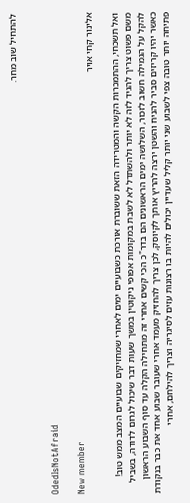להתחיל שוב מחר.


OdedIsNotAfraid

New member
אלינור קחי אויר

ואל תשכחי, ההתמכרות הקשה והמטרידה הזאת ששוברת אורכת כשבועיים ימים לאחרי שמחזיקים שבועיים המצב ממש טוב! משם פשוט צריך להגיד לזה לא יותר ולהשתדל לא לשבת במקומות אפופי ניקוטין במשך שעות דבר שיכול לגרום לדודה, בשביל להקל על הגמילה חשוב לזכור, השלושה ימים הראשונים הם בדר"כ הכי קשים אחרי זה מתחילה הקלה עד סוף השבוע הראשון כאשר יהיו קריזים סביר להניח והשטן ירצה להריץ אותך לקיוסק, לכן צריך להחזיק מעמד אחרי שעובר שבוע אחד את כבר בנקודת פתיחה יותר טובה צפי לשבוע שני יותר קליל שעדיין יכולים להיות בו רצונות עזים לסיגריה וצריך להילחם, אחרי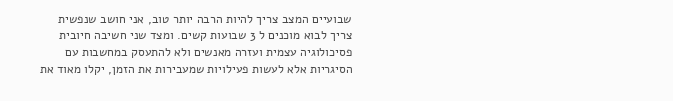שבועיים המצב צריך להיות הרבה יותר טוב, אני חושב שנפשית צריך לבוא מוכנים ל 3 שבועות קשים. ומצד שני חשיבה חיובית פסיכולוגיה עצמית ועזרה מאנשים ולא להתעסק במחשבות עם הסיגריות אלא לעשות פעילויות שמעבירות את הזמן, יקלו מאוד את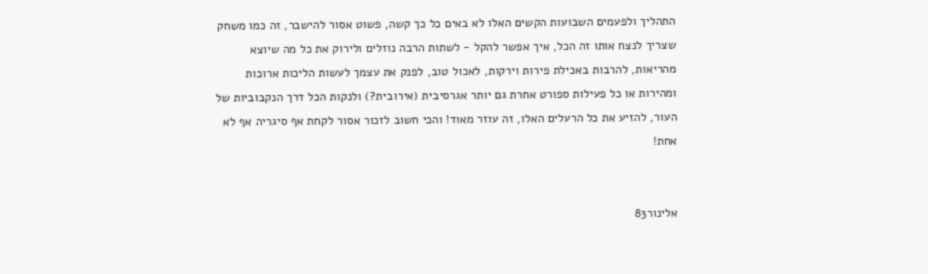התהליך ולפעמים השבועות הקשים האלו לא באים כל כך קשה, פשוט אסור להישבר, זה כמו משחק שצריך לנצח אותו זה הכל, איך אפשר להקל - לשתות הרבה נוזלים ולירוק את כל מה שיוצא מהריאות, להרבות באכילת פירות וירקות, לאכול טוב, לפנק את עצמך לעשות הליכות ארוכות ומהירות או כל פעילות ספורט אחרת גם יותר אגרסיבית (אירובית?) ולנקות הכל דרך הנקבוביות של העור, להזיע את כל הרעלים האלו, זה עוזר מאוד! והכי חשוב לזכור אסור לקחת אף סיגריה אף לא אחת!


אלינור83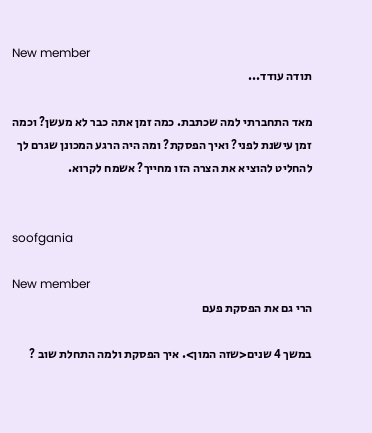New member
תודה עודד...

מאד התחברתי למה שכתבת. כמה זמן אתה כבר לא מעשן? וכמה זמן עישנת לפני? ואיך הפסקת? ומה היה הרגע המכונן שגרם לך להחליט להוציא את הצרה הזו מחייך? אשמח לקרוא.


soofgania

New member
הרי גם את הפסקת פעם

במשך 4 שנים<שזה המון>. איך הפסקת ולמה התחלת שוב ?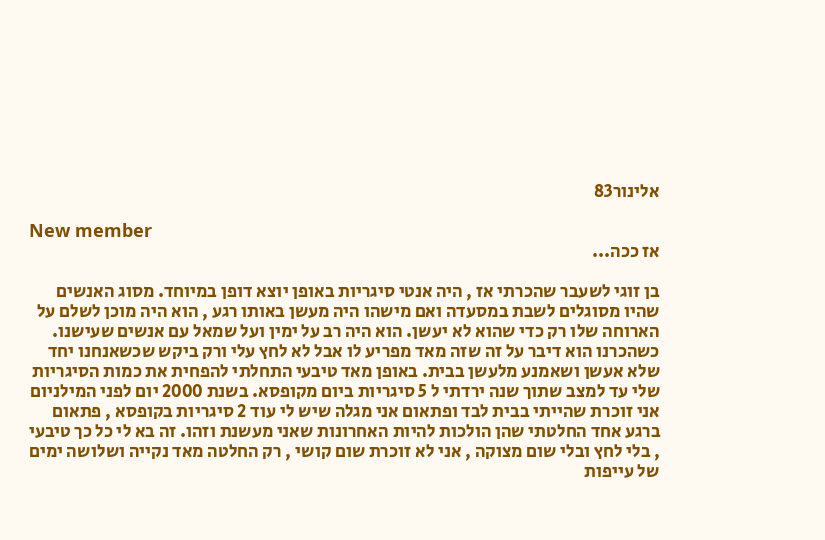אלינור83

New member
אז ככה...

בן זוגי לשעבר שהכרתי אז , היה אנטי סיגריות באופן יוצא דופן במיוחד. מסוג האנשים שהיו מסוגלים לשבת במסעדה ואם מישהו היה מעשן באותו רגע , הוא היה מוכן לשלם על הארוחה שלו רק כדי שהוא לא יעשן. הוא היה רב על ימין ועל שמאל עם אנשים שעישנו. כשהכרנו הוא דיבר על זה שזה מאד מפריע לו אבל לא לחץ עלי ורק ביקש שכשאנחנו יחד שלא אעשן ושאמנע מלעשן בבית. באופן מאד טיבעי התחלתי להפחית את כמות הסיגריות שלי עד למצב שתוך שנה ירדתי ל 5 סיגריות ביום מקופסא. בשנת 2000 יום לפני המילניום אני זוכרת שהייתי בבית לבד ופתאום אני מגלה שיש לי עוד 2 סיגריות בקופסא , פתאום ברגע אחד החלטתי שהן הולכות להיות האחרונות שאני מעשנת וזהו. זה בא לי כל כך טיבעי , בלי לחץ ובלי שום מצוקה , אני לא זוכרת שום קושי , רק החלטה מאד נקייה ושלושה ימים של עייפות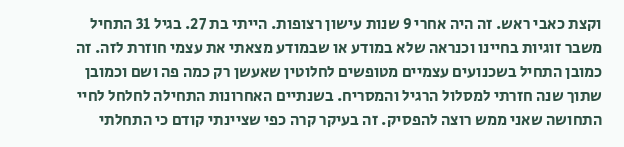וקצת כאבי ראש. זה היה אחרי 9 שנות עישון רצופות. הייתי בת 27. בגיל 31 התחיל משבר זוגיות בחיינו וכנראה שלא במודע או שבמודע מצאתי את עצמי חוזרת לזה. זה כמובן התחיל בשכנועים עצמיים מטופשים לחלוטין שאעשן רק כמה פה ושם וכמובן שתוך שנה חזרתי למסלול הרגיל והמסריח. בשנתיים האחרונות התחילה לחלחל לחיי התחושה שאני ממש רוצה להפסיק. זה בעיקר קרה כפי שציינתי קודם כי התחלתי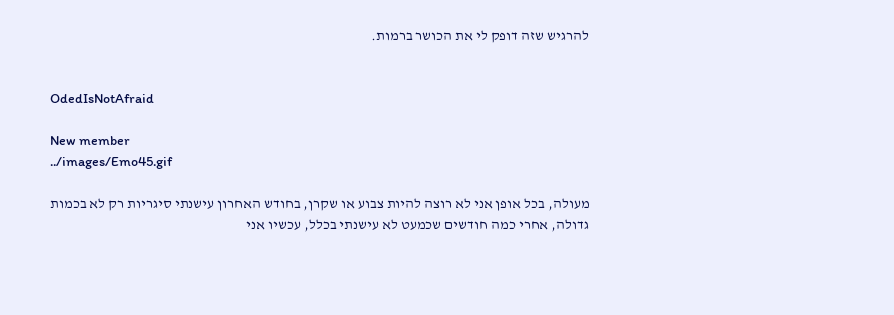להרגיש שזה דופק לי את הכושר ברמות.


OdedIsNotAfraid

New member
../images/Emo45.gif

מעולה, בכל אופן אני לא רוצה להיות צבוע או שקרן, בחודש האחרון עישנתי סיגריות רק לא בכמות גדולה, אחרי כמה חודשים שכמעט לא עישנתי בכלל, עכשיו אני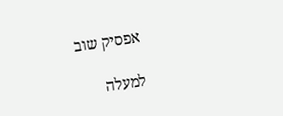אפסיק שוב

למעלה